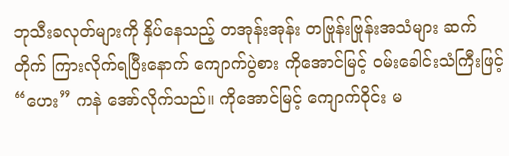ဘုသီးခလုတ်များကို နှိပ်နေသည့် တအုန်းအုန်း တဗြုန်းဗြုန်းအသံများ ဆက်တိုက် ကြားလိုက်ရပြီးနောက် ကျောက်ပွဲစား ကိုအောင်မြင့် ဝမ်းခေါင်းသံကြီးဖြင့် “ဟေး” ကနဲ အော်လိုက်သည်။ ကိုအောင်မြင့် ကျောက်ဝိုင်း မ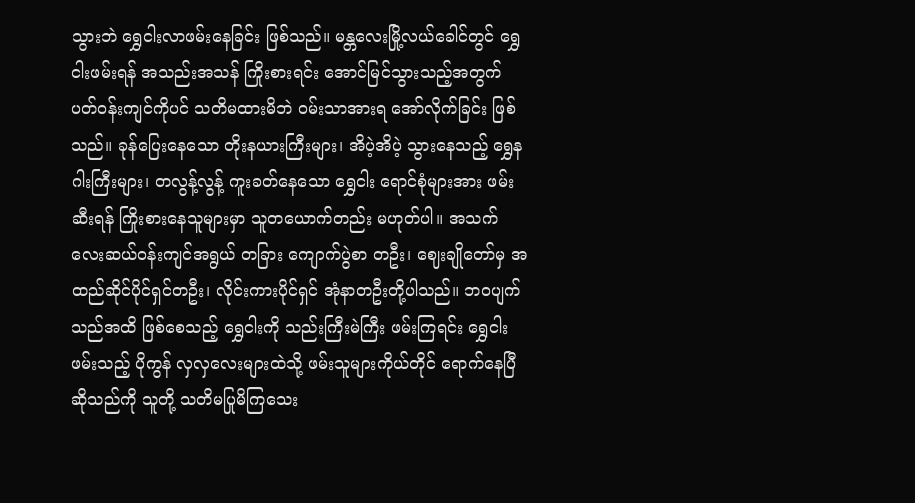သွားဘဲ ရွှေငါးလာဖမ်းနေခြင်း ဖြစ်သည်။ မန္တလေးမြို့လယ်ခေါင်တွင် ရွှေငါးဖမ်းရန် အသည်းအသန် ကြိုးစားရင်း အောင်မြင်သွားသည့်အတွက် ပတ်ဝန်းကျင်ကိုပင် သတိမထားမိဘဲ ဝမ်းသာအားရ အော်လိုက်ခြင်း ဖြစ်သည်။ ခုန်ပြေးနေသော တိုးနယားကြီးများ၊ အိပဲ့အိပဲ့ သွားနေသည့် ရွှေနဂါးကြီးများ၊ တလွန့်လွန့် ကူးခတ်နေသော ရွှေငါး ရောင်စုံများအား ဖမ်းဆီးရန် ကြိုးစားနေသူများမှာ သူတယောက်တည်း မဟုတ်ပါ။ အသက် လေးဆယ်ဝန်းကျင်အရွယ် တခြား ကျောက်ပွဲစာ တဦး၊ ဈေးချိုတော်မှ အထည်ဆိုင်ပိုင်ရှင်တဦး၊ လိုင်းကားပိုင်ရှင် အုံနာတဦးတို့ပါသည်။ ဘဝပျက်သည်အထိ ဖြစ်စေသည့် ရွှေငါးကို သည်းကြီးမဲကြီး ဖမ်းကြရင်း ရွှေငါးဖမ်းသည့် ပိုကွန် လှလှလေးများထဲသို့ ဖမ်းသူများကိုယ်တိုင် ရောက်နေပြီဆိုသည်ကို သူတို့ သတိမပြုမိကြသေး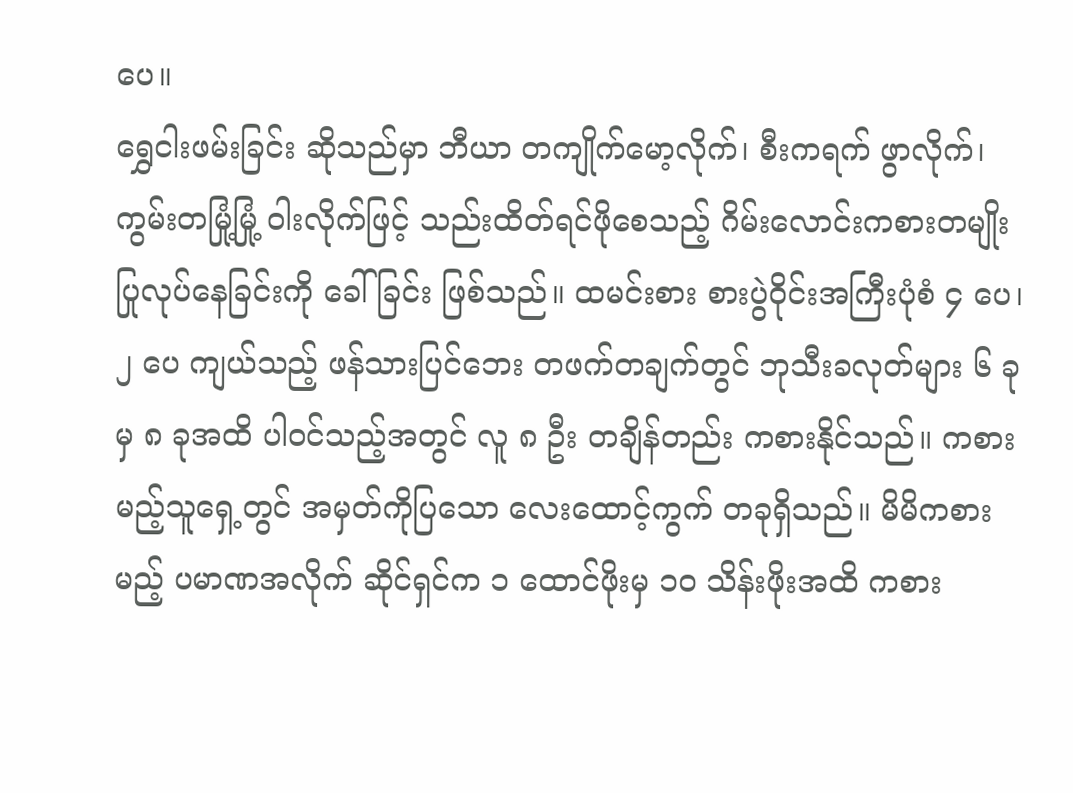ပေ။
ရွှေငါးဖမ်းခြင်း ဆိုသည်မှာ ဘီယာ တကျိုက်မော့လိုက်၊ စီးကရက် ဖွာလိုက်၊ ကွမ်းတမြုံ့မြုံ့ ဝါးလိုက်ဖြင့် သည်းထိတ်ရင်ဖိုစေသည့် ဂိမ်းလောင်းကစားတမျိုး ပြုလုပ်နေခြင်းကို ခေါ်ခြင်း ဖြစ်သည်။ ထမင်းစား စားပွဲဝိုင်းအကြီးပုံစံ ၄ ပေ၊ ၂ ပေ ကျယ်သည့် ဖန်သားပြင်ဘေး တဖက်တချက်တွင် ဘုသီးခလုတ်များ ၆ ခုမှ ၈ ခုအထိ ပါဝင်သည့်အတွင် လူ ၈ ဦး တချိန်တည်း ကစားနိုင်သည်။ ကစားမည့်သူရှေ့တွင် အမှတ်ကိုပြသော လေးထောင့်ကွက် တခုရှိသည်။ မိမိကစားမည့် ပမာဏအလိုက် ဆိုင်ရှင်က ၁ ထောင်ဖိုးမှ ၁၀ သိန်းဖိုးအထိ ကစား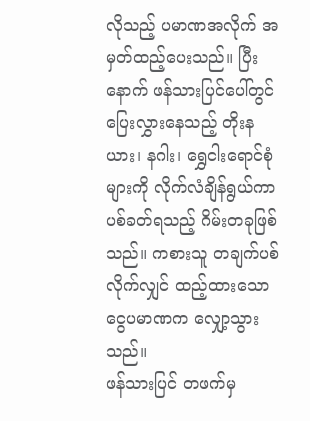လိုသည့် ပမာဏအလိုက် အမှတ်ထည့်ပေးသည်။ ပြီးနောက် ဖန်သားပြင်ပေါ်တွင် ပြေးလွှားနေသည့် တိုးနယား၊ နဂါး၊ ရွှေငါးရောင်စုံများကို လိုက်လံချိန်ရွယ်ကာ ပစ်ခတ်ရသည့် ဂိမ်းတခုဖြစ်သည်။ ကစားသူ တချက်ပစ်လိုက်လျှင် ထည့်ထားသော ငွေပမာဏက လျှော့သွားသည်။
ဖန်သားပြင် တဖက်မှ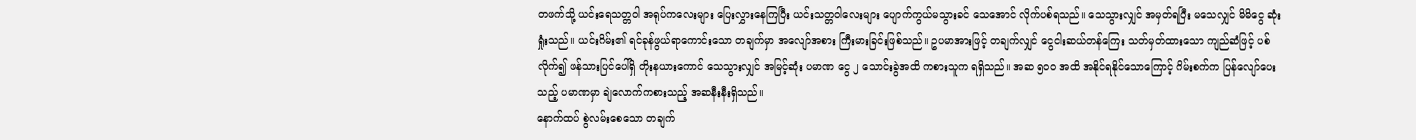တဖက်သို့ ယင်းရေသတ္တဝါ အရုပ်ကလေးများ ပြေးလွှားနေကြပြီး ယင်းသတ္တဝါလေးများ ပျောက်ကွယ်မသွားခင် သေအောင် လိုက်ပစ်ရသည်။ သေသွားလျှင် အမှတ်ရပြီး မသေလျှင် မိမိငွေ ဆုံးရှုံးသည်။ ယင်းဂိမ်း၏ ရင်ခုန်ဖွယ်ရာကောင်းသော တချက်မှာ အလျော်အစား ကြီးမားခြင်းဖြစ်သည်။ ဥပမာအားဖြင့် တချက်လျှင် ငွေငါးဆယ်တန်ကြေး သတ်မှတ်ထားသော ကျည်ဆံဖြင့် ပစ်လိုက်၍ ဖန်သားပြင်ပေါ်ရှိ တိုးနယားကောင် သေသွားလျှင် အမြင့်ဆုံး ပမာဏ ငွေ ၂ သောင်းခွဲအထိ ကစားသူက ရရှိသည်။ အဆ ၅၀၀ အထိ အနိုင်ရနိုင်သောကြောင့် ဂိမ်းစက်က ပြန်လျော်ပေးသည့် ပမာဏမှာ ချဲလောက်ကစားသည့် အဆနီးနီးရှိသည်။
နောက်ထပ် စွဲလမ်းစေသော တချက်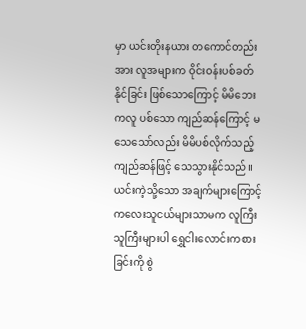မှာ ယင်းတိုးနယား တကောင်တည်းအား လူအများက ဝိုင်းဝန်းပစ်ခတ်နိုင်ခြင်း ဖြစ်သောကြောင့် မိမိဘေးကလူ ပစ်သော ကျည်ဆန်ကြောင့် မသေသော်လည်း မိမိပစ်လိုက်သည့် ကျည်ဆန်ဖြင့် သေသွားနိုင်သည်။ ယင်းကဲ့သို့သော အချက်များကြောင့် ကလေးသူငယ်များသာမက လူကြီးသူကြီးများပါ ရွှေငါးလောင်းကစားခြင်းကို စွဲ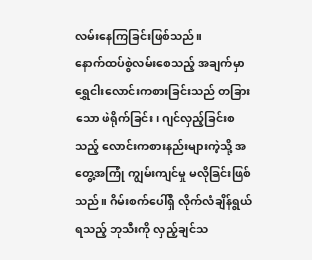လမ်းနေကြခြင်းဖြစ်သည်။
နောက်ထပ်စွဲလမ်းစေသည့် အချက်မှာ ရွှေငါးလောင်းကစားခြင်းသည် တခြားသော ဖဲရိုက်ခြင်း၊ ဂျင်လှည့်ခြင်းစသည့် လောင်းကစားနည်းများကဲ့သို့ အတွေ့အကြုံ ကျွမ်းကျင်မှု မလိုခြင်းဖြစ်သည်။ ဂိမ်းစက်ပေါ်ရှိ လိုက်လံချိန်ရွယ်ရသည့် ဘုသီးကို လှည့်ချင်သ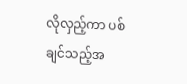လိုလှည့်ကာ ပစ်ချင်သည့်အ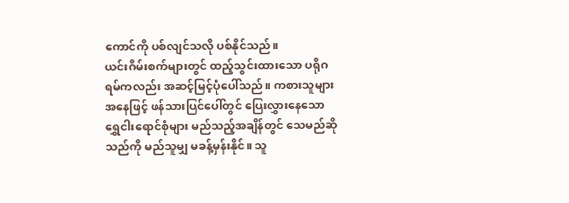ကောင်ကို ပစ်လျင်သလို ပစ်နိုင်သည်။
ယင်းဂိမ်းစက်များတွင် ထည့်သွင်းထားသော ပရိုဂရမ်ကလည်း အဆင့်မြင့်ပုံပေါ်သည်။ ကစားသူများအနေဖြင့် ဖန်သားပြင်ပေါ်တွင် ပြေးလွှားနေသော ရွှေငါးရောင်စုံများ မည်သည့်အချိန်တွင် သေမည်ဆိုသည်ကို မည်သူမျှ မခန့်မှန်းနိုင်။ သူ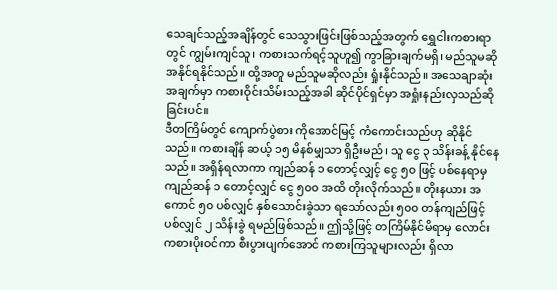သေချင်သည့်အချိန်တွင် သေသွားဖြင်းဖြစ်သည့်အတွက် ရွှေငါးကစားရာတွင် ကျွမ်းကျင်သူ၊ ကစားသက်ရင့်သူဟူ၍ ကွာခြားချက်မရှိ၊ မည်သူမဆို အနိုင်ရနိုင်သည်။ ထို့အတူ မည်သူမဆိုလည်း ရှုံးနိုင်သည်။ အသေချာဆုံးအချက်မှာ ကစားဝိုင်းသိမ်းသည့်အခါ ဆိုင်ပိုင်ရှင်မှာ အရှုံးနည်းလှသည်ဆိုခြင်းပင်။
ဒီတကြိမ်တွင် ကျောက်ပွဲစား ကိုအောင်မြင့် ကံကောင်းသည်ဟု ဆိုနိုင်သည်။ ကစားချိန် ဆယ့် ၁၅ မိနစ်မျှသာ ရှိဦးမည်၊ သူ ငွေ ၃ သိန်းခန့် နိုင်နေသည်။ အရှိန်ရလာကာ ကျည်ဆန် ၁ တောင့်လျှင့် ငွေ ၅၀ ဖြင့် ပစ်နေရာမှ ကျည်ဆန် ၁ တောင့်လျှင် ငွေ ၅၀၀ အထိ တိုးလိုက်သည်။ တိုးနယား အကောင် ၅၀ ပစ်လျှင် နှစ်သောင်းခွဲသာ ရသော်လည်း ၅၀၀ တန်ကျည်ဖြင့် ပစ်လျှင် ၂ သိန်းခွဲ ရမည်ဖြစ်သည်။ ဤသို့ဖြင့် တကြိမ်နိုင်မိရာမှ လောင်းကစားပိုးဝင်ကာ စီးပွားပျက်အောင် ကစားကြသူများလည်း ရှိလာ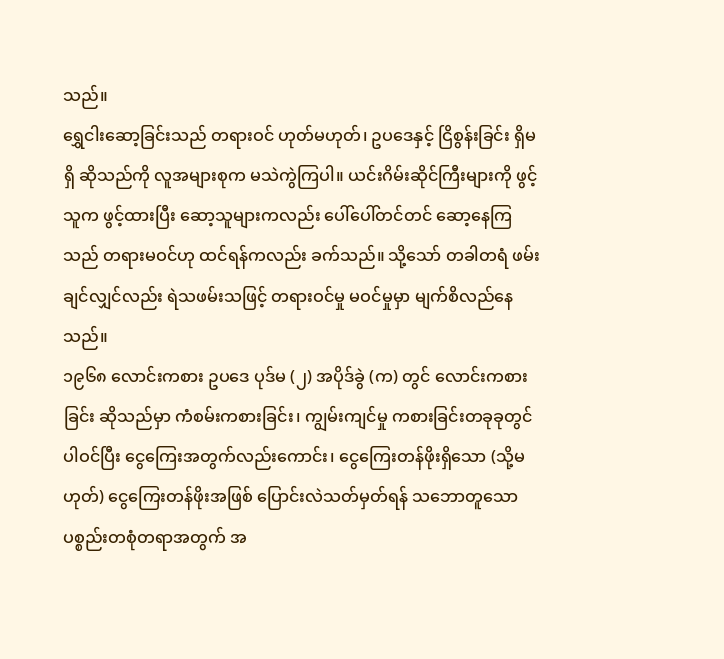သည်။
ရွှေငါးဆော့ခြင်းသည် တရားဝင် ဟုတ်မဟုတ်၊ ဥပဒေနှင့် ငြိစွန်းခြင်း ရှိမရှိ ဆိုသည်ကို လူအများစုက မသဲကွဲကြပါ။ ယင်းဂိမ်းဆိုင်ကြီးများကို ဖွင့်သူက ဖွင့်ထားပြီး ဆော့သူများကလည်း ပေါ်ပေါ်တင်တင် ဆော့နေကြသည် တရားမဝင်ဟု ထင်ရန်ကလည်း ခက်သည်။ သို့သော် တခါတရံ ဖမ်းချင်လျှင်လည်း ရဲသဖမ်းသဖြင့် တရားဝင်မှု မဝင်မှုမှာ မျက်စိလည်နေသည်။
၁၉၆၈ လောင်းကစား ဥပဒေ ပုဒ်မ (၂) အပိုဒ်ခွဲ (က) တွင် လောင်းကစားခြင်း ဆိုသည်မှာ ကံစမ်းကစားခြင်း၊ ကျွမ်းကျင်မှု ကစားခြင်းတခုခုတွင် ပါဝင်ပြီး ငွေကြေးအတွက်လည်းကောင်း၊ ငွေကြေးတန်ဖိုးရှိသော (သို့မဟုတ်) ငွေကြေးတန်ဖိုးအဖြစ် ပြောင်းလဲသတ်မှတ်ရန် သဘောတူသော ပစ္စည်းတစုံတရာအတွက် အ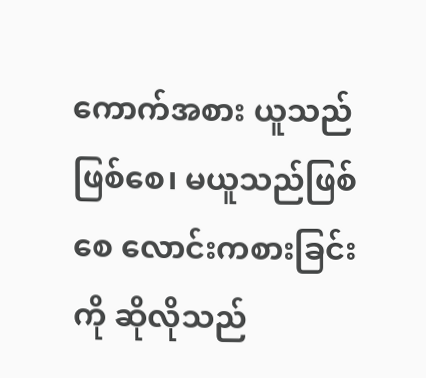ကောက်အစား ယူသည်ဖြစ်စေ၊ မယူသည်ဖြစ်စေ လောင်းကစားခြင်းကို ဆိုလိုသည်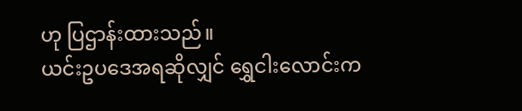ဟု ပြဌာန်းထားသည်။
ယင်းဥပဒေအရဆိုလျှင် ရွှေငါးလောင်းက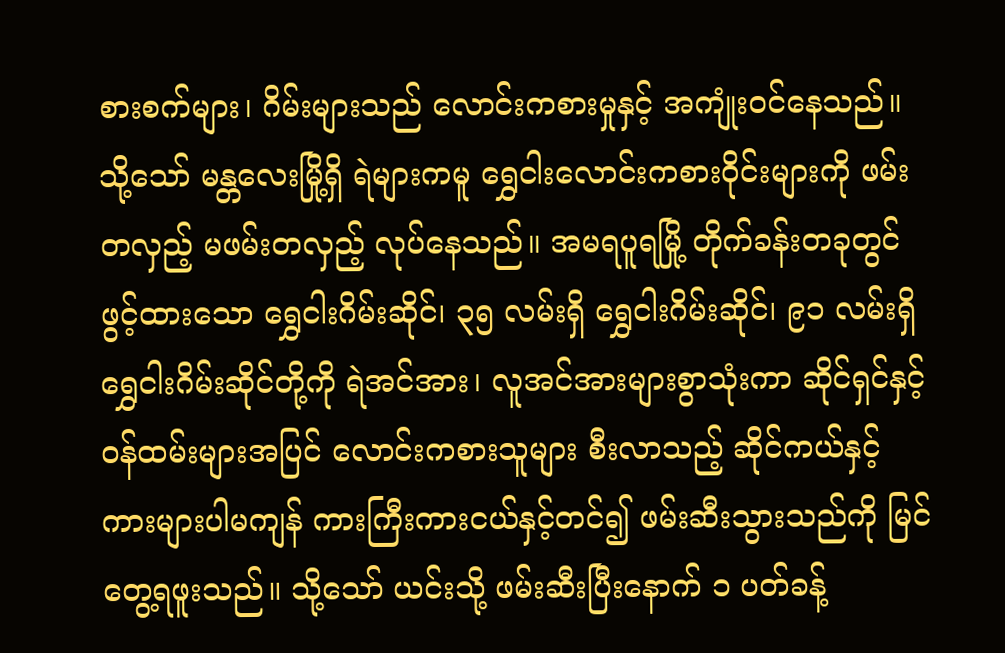စားစက်များ၊ ဂိမ်းများသည် လောင်းကစားမှုနှင့် အကျုံးဝင်နေသည်။ သို့သော် မန္တလေးမြို့ရှိ ရဲများကမူ ရွှေငါးလောင်းကစားဝိုင်းများကို ဖမ်းတလှည့် မဖမ်းတလှည့် လုပ်နေသည်။ အမရပူရမြို့ တိုက်ခန်းတခုတွင် ဖွင့်ထားသော ရွှေငါးဂိမ်းဆိုင်၊ ၃၅ လမ်းရှိ ရွှေငါးဂိမ်းဆိုင်၊ ၉၁ လမ်းရှိ ရွှေငါးဂိမ်းဆိုင်တို့ကို ရဲအင်အား၊ လူအင်အားများစွာသုံးကာ ဆိုင်ရှင်နှင့် ဝန်ထမ်းများအပြင် လောင်းကစားသူများ စီးလာသည့် ဆိုင်ကယ်နှင့် ကားများပါမကျန် ကားကြီးကားငယ်နှင့်တင်၍ ဖမ်းဆီးသွားသည်ကို မြင်တွေ့ရဖူးသည်။ သို့သော် ယင်းသို့ ဖမ်းဆီးပြီးနောက် ၁ ပတ်ခန့်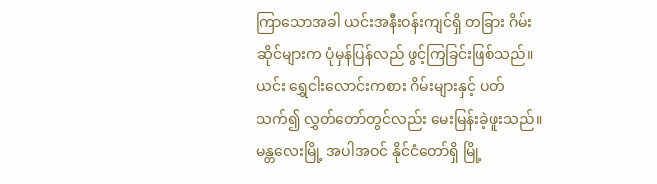ကြာသောအခါ ယင်းအနီးဝန်းကျင်ရှိ တခြား ဂိမ်းဆိုင်များက ပုံမှန်ပြန်လည် ဖွင့်ကြခြင်းဖြစ်သည်။
ယင်း ရွှေငါးလောင်းကစား ဂိမ်းများနှင့် ပတ်သက်၍ လွှတ်တော်တွင်လည်း မေးမြန်းခဲ့ဖူးသည်။ မန္တလေးမြို့ အပါအဝင် နိုင်ငံတော်ရှိ မြို့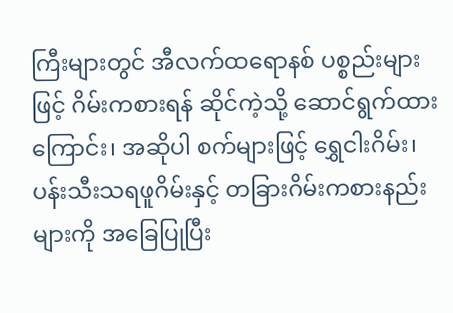ကြီးများတွင် အီလက်ထရောနစ် ပစ္စည်းများဖြင့် ဂိမ်းကစားရန် ဆိုင်ကဲ့သို့ ဆောင်ရွက်ထားကြောင်း၊ အဆိုပါ စက်များဖြင့် ရွှေငါးဂိမ်း၊ ပန်းသီးသရဖူဂိမ်းနှင့် တခြားဂိမ်းကစားနည်းများကို အခြေပြုပြီး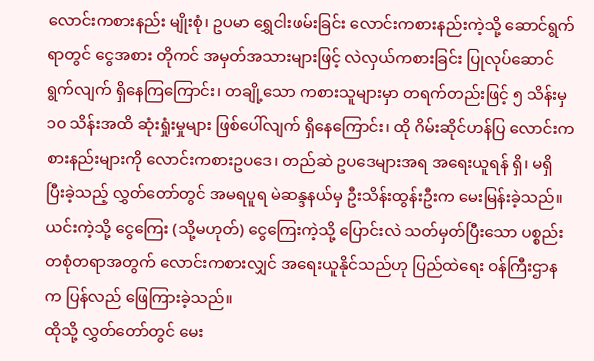လောင်းကစားနည်း မျိုးစုံ၊ ဥပမာ ရွှေငါးဖမ်းခြင်း လောင်းကစားနည်းကဲ့သို့ ဆောင်ရွက်ရာတွင် ငွေအစား တိုကင် အမှတ်အသားများဖြင့် လဲလှယ်ကစားခြင်း ပြုလုပ်ဆောင်ရွက်လျက် ရှိနေကြကြောင်း၊ တချို့သော ကစားသူများမှာ တရက်တည်းဖြင့် ၅ သိန်းမှ ၁၀ သိန်းအထိ ဆုံးရှုံးမှုများ ဖြစ်ပေါ်လျက် ရှိနေကြောင်း၊ ထို ဂိမ်းဆိုင်ဟန်ပြ လောင်းကစားနည်းများကို လောင်းကစားဥပဒေ၊ တည်ဆဲ ဥပဒေများအရ အရေးယူရန် ရှိ၊ မရှိ ပြီးခဲ့သည့် လွှတ်တော်တွင် အမရပူရ မဲဆန္ဒနယ်မှ ဦးသိန်းထွန်းဦးက မေးမြန်းခဲ့သည်။
ယင်းကဲ့သို့ ငွေကြေး (သို့မဟုတ်) ငွေကြေးကဲ့သို့ ပြောင်းလဲ သတ်မှတ်ပြီးသော ပစ္စည်းတစုံတရာအတွက် လောင်းကစားလျှင် အရေးယူနိုင်သည်ဟု ပြည်ထဲရေး ဝန်ကြီးဌာနက ပြန်လည် ဖြေကြားခဲ့သည်။
ထိုသို့ လွှတ်တော်တွင် မေး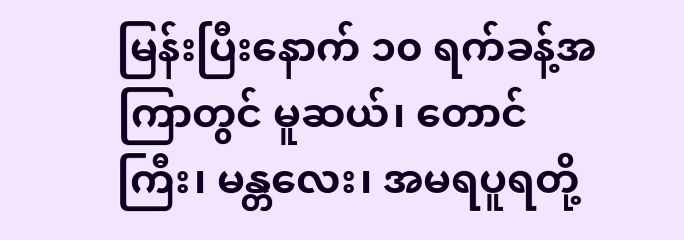မြန်းပြီးနောက် ၁၀ ရက်ခန့်အကြာတွင် မူဆယ်၊ တောင်ကြီး၊ မန္တလေး၊ အမရပူရတို့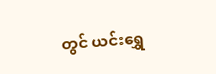တွင် ယင်းရွှေ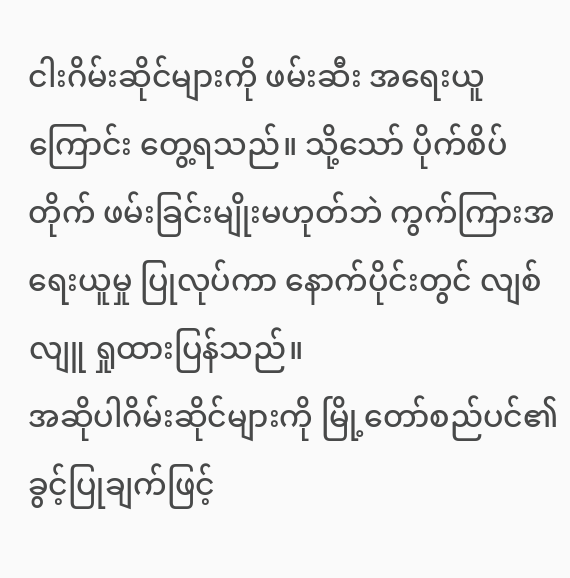ငါးဂိမ်းဆိုင်များကို ဖမ်းဆီး အရေးယူကြောင်း တွေ့ရသည်။ သို့သော် ပိုက်စိပ်တိုက် ဖမ်းခြင်းမျိုးမဟုတ်ဘဲ ကွက်ကြားအရေးယူမှု ပြုလုပ်ကာ နောက်ပိုင်းတွင် လျစ်လျူ ရှုထားပြန်သည်။
အဆိုပါဂိမ်းဆိုင်များကို မြို့တော်စည်ပင်၏ ခွင့်ပြုချက်ဖြင့်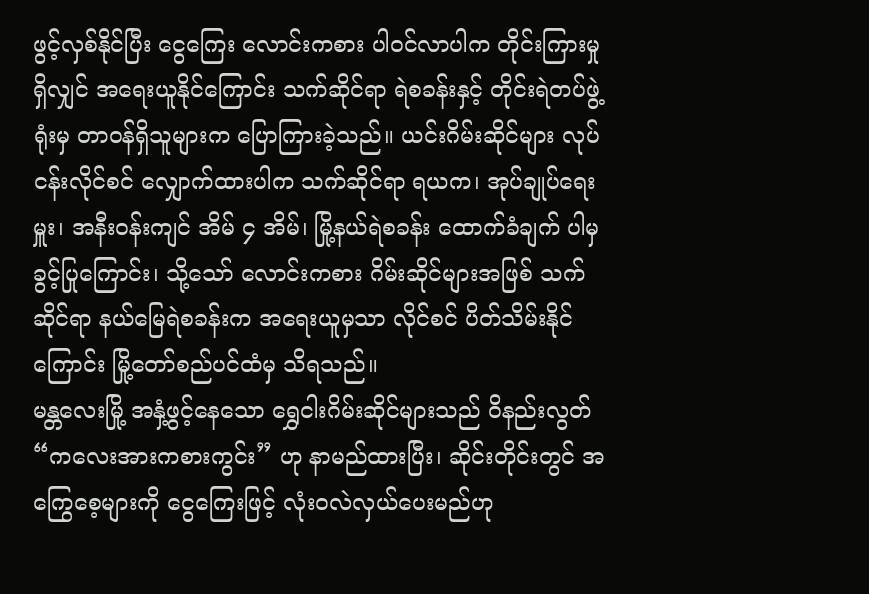ဖွင့်လှစ်နိုင်ပြီး ငွေကြေး လောင်းကစား ပါဝင်လာပါက တိုင်းကြားမှု ရှိလျှင် အရေးယူနိုင်ကြောင်း သက်ဆိုင်ရာ ရဲစခန်းနှင့် တိုင်းရဲတပ်ဖွဲ့ရုံးမှ တာဝန်ရှိသူများက ပြောကြားခဲ့သည်။ ယင်းဂိမ်းဆိုင်များ လုပ်ငန်းလိုင်စင် လျှောက်ထားပါက သက်ဆိုင်ရာ ရယက၊ အုပ်ချုပ်ရေးမှူး၊ အနီးဝန်းကျင် အိမ် ၄ အိမ်၊ မြို့နယ်ရဲစခန်း ထောက်ခံချက် ပါမှ ခွင့်ပြုကြောင်း၊ သို့သော် လောင်းကစား ဂိမ်းဆိုင်များအဖြစ် သက်ဆိုင်ရာ နယ်မြေရဲစခန်းက အရေးယူမှသာ လိုင်စင် ပိတ်သိမ်းနိုင်ကြောင်း မြို့တော်စည်ပင်ထံမှ သိရသည်။
မန္တလေးမြို့ အနှံ့ဖွင့်နေသော ရွှေငါးဂိမ်းဆိုင်များသည် ဝိနည်းလွတ် “ကလေးအားကစားကွင်း” ဟု နာမည်ထားပြီး၊ ဆိုင်းတိုင်းတွင် အကြွေစေ့များကို ငွေကြေးဖြင့် လုံးဝလဲလှယ်ပေးမည်ဟု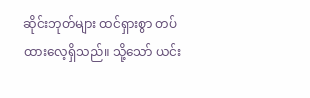ဆိုင်းဘုတ်များ ထင်ရှားစွာ တပ်ထားလေ့ရှိသည်။ သို့သော် ယင်း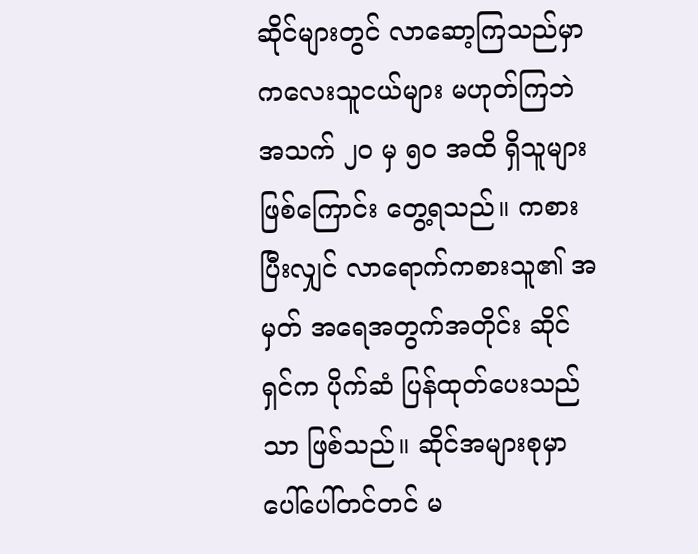ဆိုင်များတွင် လာဆော့ကြသည်မှာ ကလေးသူငယ်များ မဟုတ်ကြဘဲ အသက် ၂၀ မှ ၅၀ အထိ ရှိသူများ ဖြစ်ကြောင်း တွေ့ရသည်။ ကစားပြီးလျှင် လာရောက်ကစားသူ၏ အမှတ် အရေအတွက်အတိုင်း ဆိုင်ရှင်က ပိုက်ဆံ ပြန်ထုတ်ပေးသည်သာ ဖြစ်သည်။ ဆိုင်အများစုမှာ ပေါ်ပေါ်တင်တင် မ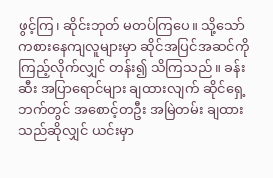ဖွင့်ကြ၊ ဆိုင်းဘုတ် မတပ်ကြပေ။ သို့သော် ကစားနေကျလူများမှာ ဆိုင်အပြင်အဆင်ကို ကြည့်လိုက်လျှင် တန်း၍ သိကြသည်။ ခန်းဆီး အပြာရောင်များ ချထားလျက် ဆိုင်ရှေ့ဘက်တွင် အစောင့်တဦး အမြဲတမ်း ချထားသည်ဆိုလျှင် ယင်းမှာ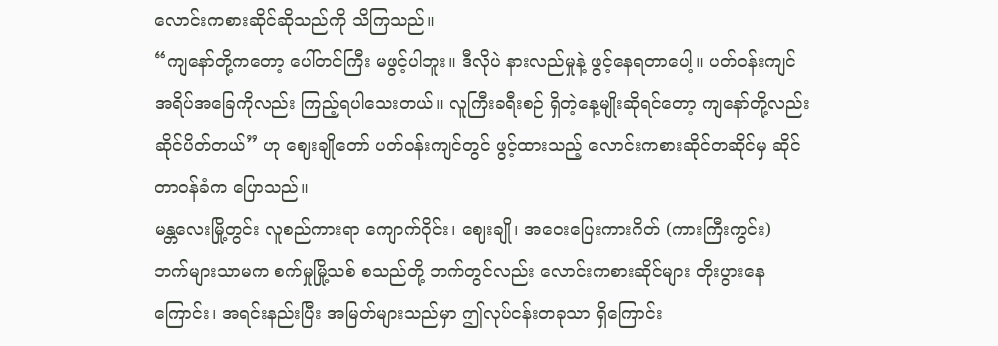လောင်းကစားဆိုင်ဆိုသည်ကို သိကြသည်။
“ကျနော်တို့ကတော့ ပေါ်တင်ကြီး မဖွင့်ပါဘူး။ ဒီလိုပဲ နားလည်မှုနဲ့ ဖွင့်နေရတာပေါ့။ ပတ်ဝန်းကျင် အရိပ်အခြေကိုလည်း ကြည့်ရပါသေးတယ်။ လူကြီးခရီးစဉ် ရှိတဲ့နေ့မျိုးဆိုရင်တော့ ကျနော်တို့လည်း ဆိုင်ပိတ်တယ်” ဟု ဈေးချိုတော် ပတ်ဝန်းကျင်တွင် ဖွင့်ထားသည့် လောင်းကစားဆိုင်တဆိုင်မှ ဆိုင်တာဝန်ခံက ပြောသည်။
မန္တလေးမြို့တွင်း လူစည်ကားရာ ကျောက်ဝိုင်း၊ ဈေးချို၊ အဝေးပြေးကားဂိတ် (ကားကြီးကွင်း) ဘက်များသာမက စက်မှုမြို့သစ် စသည်တို့ ဘက်တွင်လည်း လောင်းကစားဆိုင်များ တိုးပွားနေကြောင်း၊ အရင်းနည်းပြီး အမြတ်များသည်မှာ ဤလုပ်ငန်းတခုသာ ရှိကြောင်း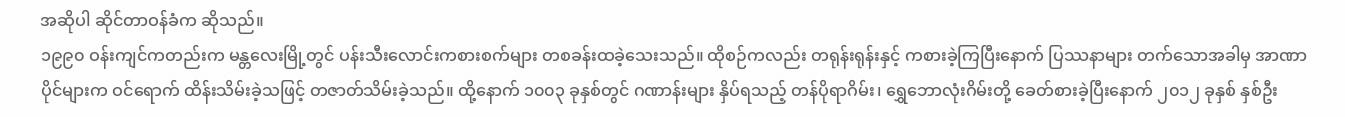အဆိုပါ ဆိုင်တာဝန်ခံက ဆိုသည်။
၁၉၉၀ ဝန်းကျင်ကတည်းက မန္တလေးမြို့တွင် ပန်းသီးလောင်းကစားစက်များ တစခန်းထခဲ့သေးသည်။ ထိုစဉ်ကလည်း တရုန်းရုန်းနှင့် ကစားခဲ့ကြပြီးနောက် ပြဿနာများ တက်သောအခါမှ အာဏာပိုင်များက ဝင်ရောက် ထိန်းသိမ်းခဲ့သဖြင့် တဇာတ်သိမ်းခဲ့သည်။ ထို့နောက် ၁၀၀၃ ခုနှစ်တွင် ဂဏာန်းများ နှိပ်ရသည့် တန်ပိုရာဂိမ်း၊ ရွှေဘောလုံးဂိမ်းတို့ ခေတ်စားခဲ့ပြီးနောက် ၂၀၁၂ ခုနှစ် နှစ်ဦး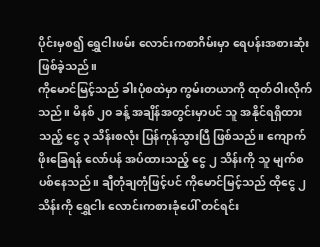ပိုင်းမှစ၍ ရွှေငါးဖမ်း လောင်းကစာဂိမ်းမှာ ရေပန်းအစားဆုံး ဖြစ်ခဲ့သည်။
ကိုမောင်မြင့်သည် ခါးပုံစထဲမှာ ကွမ်းတယာကို ထုတ်ဝါးလိုက်သည်။ မိနစ် ၂၀ ခန့် အချိန်အတွင်းမှာပင် သူ အနိုင်ရရှိထားသည့် ငွေ ၃ သိန်းစလုံး ပြန်ကုန်သွားပြီ ဖြစ်သည်။ ကျောက်ဖိုးခြေရန် လော်ပန် အပ်ထားသည့် ငွေ ၂ သိန်းကို သူ မျက်စပစ်နေသည်။ ချီတုံချတုံဖြင့်ပင် ကိုမောင်မြင့်သည် ထိုငွေ ၂ သိန်းကို ရွှေငါး လောင်းကစားခုံပေါ် တင်ရင်း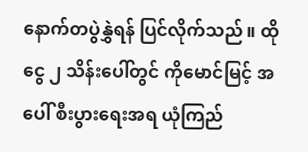နောက်တပွဲနွှဲရန် ပြင်လိုက်သည်။ ထို ငွေ ၂ သိန်းပေါ်တွင် ကိုမောင်မြင့် အပေါ် စီးပွားရေးအရ ယုံကြည်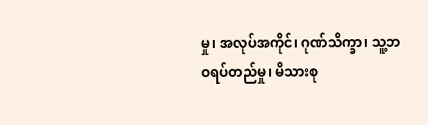မှု၊ အလုပ်အကိုင်၊ ဂုဏ်သိက္ခာ၊ သူ့ဘဝရပ်တည်မှု၊ မိသားစု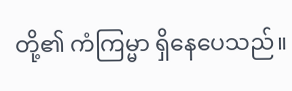တို့၏ ကံကြမ္မာ ရှိနေပေသည်။